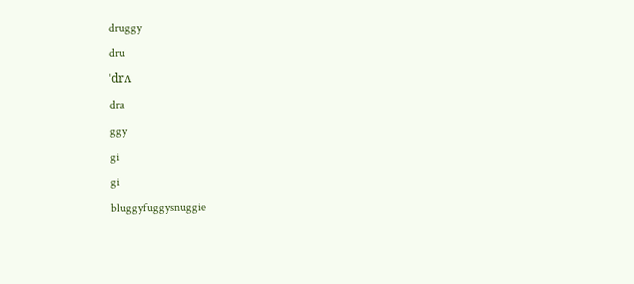druggy
dru
ˈdrʌ
dra
ggy
gi
gi
bluggyfuggysnuggie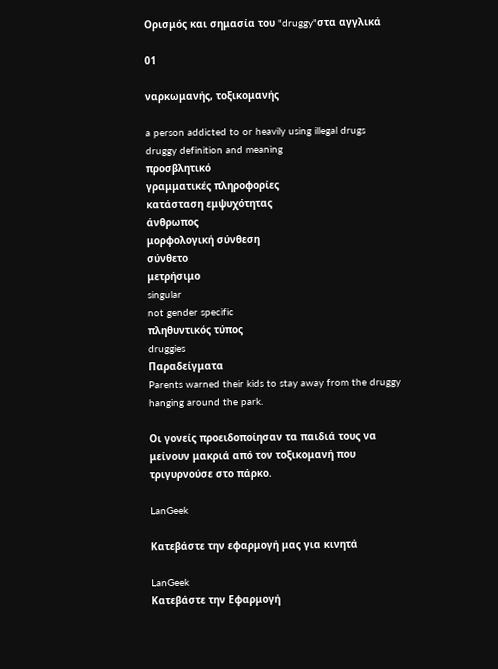Ορισμός και σημασία του "druggy"στα αγγλικά

01

ναρκωμανής, τοξικομανής

a person addicted to or heavily using illegal drugs
druggy definition and meaning
προσβλητικό
γραμματικές πληροφορίες
κατάσταση εμψυχότητας
άνθρωπος
μορφολογική σύνθεση
σύνθετο
μετρήσιμο
singular
not gender specific
πληθυντικός τύπος
druggies
Παραδείγματα
Parents warned their kids to stay away from the druggy hanging around the park.

Οι γονείς προειδοποίησαν τα παιδιά τους να μείνουν μακριά από τον τοξικομανή που τριγυρνούσε στο πάρκο.

LanGeek

Κατεβάστε την εφαρμογή μας για κινητά

LanGeek
Κατεβάστε την Εφαρμογή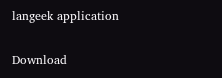langeek application

Download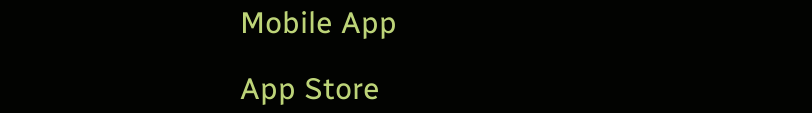Mobile App

App Store